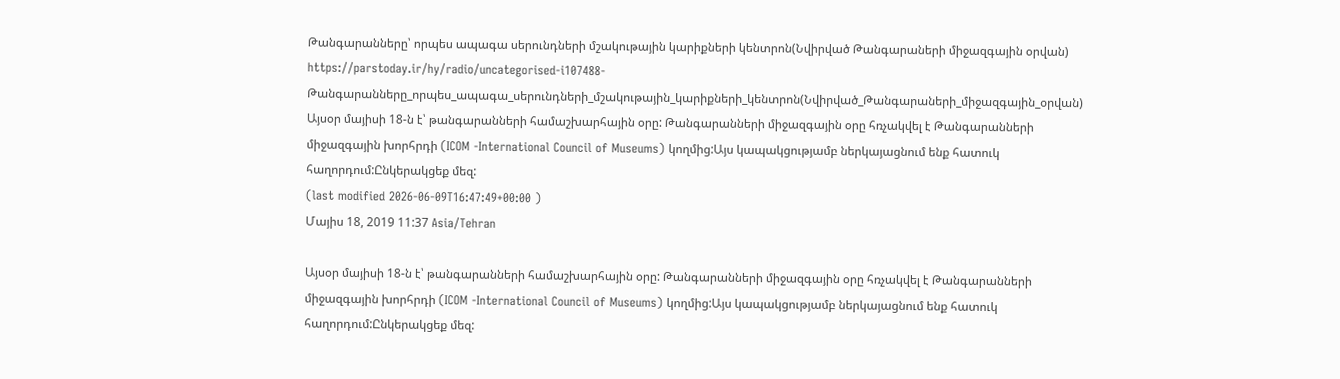Թանգարանները՝ որպես ապագա սերունդների մշակութային կարիքների կենտրոն(Նվիրված Թանգարաների միջազգային օրվան)
https://parstoday.ir/hy/radio/uncategorised-i107488-Թանգարանները_որպես_ապագա_սերունդների_մշակութային_կարիքների_կենտրոն(Նվիրված_Թանգարաների_միջազգային_օրվան)
Այսօր մայիսի 18-ն է՝ թանգարանների համաշխարհային օրը: Թանգարանների միջազգային օրը հռչակվել է Թանգարանների միջազգային խորհրդի (ICOM -International Council of Museums) կողմից:Այս կապակցությամբ ներկայացնում ենք հատուկ հաղորդում:Ընկերակցեք մեզ:
(last modified 2026-06-09T16:47:49+00:00 )
Մայիս 18, 2019 11:37 Asia/Tehran

Այսօր մայիսի 18-ն է՝ թանգարանների համաշխարհային օրը: Թանգարանների միջազգային օրը հռչակվել է Թանգարանների միջազգային խորհրդի (ICOM -International Council of Museums) կողմից:Այս կապակցությամբ ներկայացնում ենք հատուկ հաղորդում:Ընկերակցեք մեզ: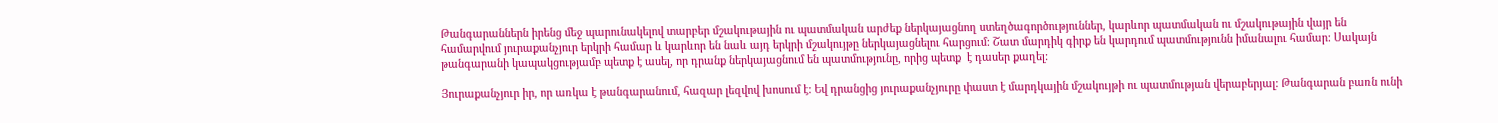Թանգարաններն իրենց մեջ պարունակելով տարբեր մշակութային ու պատմական արժեք ներկայացնող ստեղծագործություններ, կարևոր պատմական ու մշակութային վայր են համարվում յուրաքանչյուր երկրի համար և կարևոր են նաև այդ երկրի մշակույթը ներկայացնելու հարցում: Շատ մարդիկ գիրք են կարդում պատմությունն իմանալու համար: Սակայն թանգարանի կապակցությամբ պետք է ասել, որ դրանք ներկայացնում են պատմությունը, որից պետք  է դասեր քաղել:

Յուրաքանչյուր իր, որ առկա է թանգարանում, հազար լեզվով խոսում է: Եվ դրանցից յուրաքանչյուրը փաստ է մարդկային մշակույթի ու պատմության վերաբերյալ: Թանգարան բառն ունի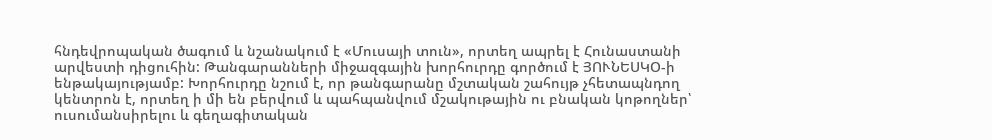հնդեվրոպական ծագում և նշանակում է «Մուսայի տուն», որտեղ ապրել է Հունաստանի արվեստի դիցուհին: Թանգարանների միջազգային խորհուրդը գործում է ՅՈՒՆԵՍԿՕ-ի ենթակայությամբ: Խորհուրդը նշում է, որ թանգարանը մշտական շահույթ չհետապնդող կենտրոն է, որտեղ ի մի են բերվում և պահպանվում մշակութային ու բնական կոթողներ՝ ուսումանսիրելու և գեղագիտական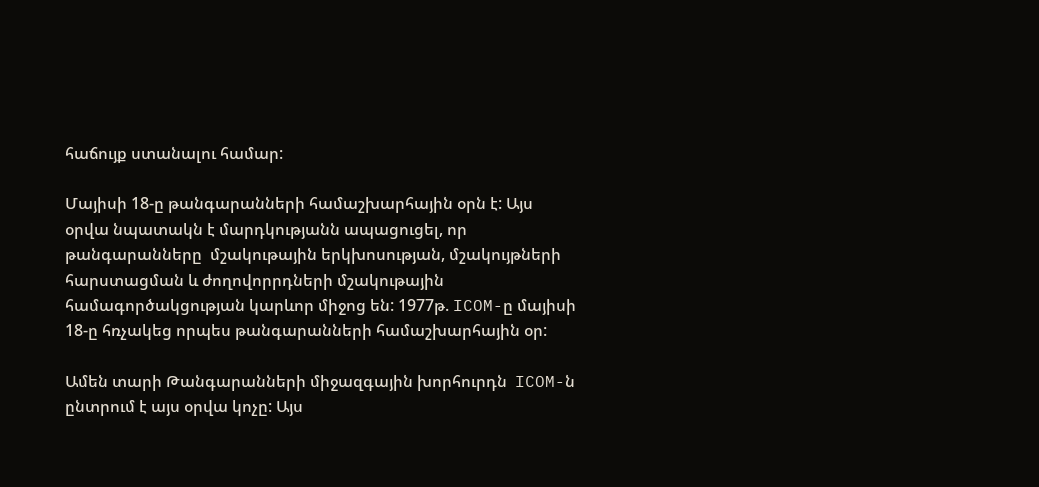հաճույք ստանալու համար:

Մայիսի 18-ը թանգարանների համաշխարհային օրն է: Այս օրվա նպատակն է մարդկությանն ապացուցել, որ թանգարանները  մշակութային երկխոսության, մշակույթների հարստացման և ժողովորրդների մշակութային համագործակցության կարևոր միջոց են: 1977թ. ICOM-ը մայիսի 18-ը հռչակեց որպես թանգարանների համաշխարհային օր:

Ամեն տարի Թանգարանների միջազգային խորհուրդն  ICOM-ն ընտրում է այս օրվա կոչը: Այս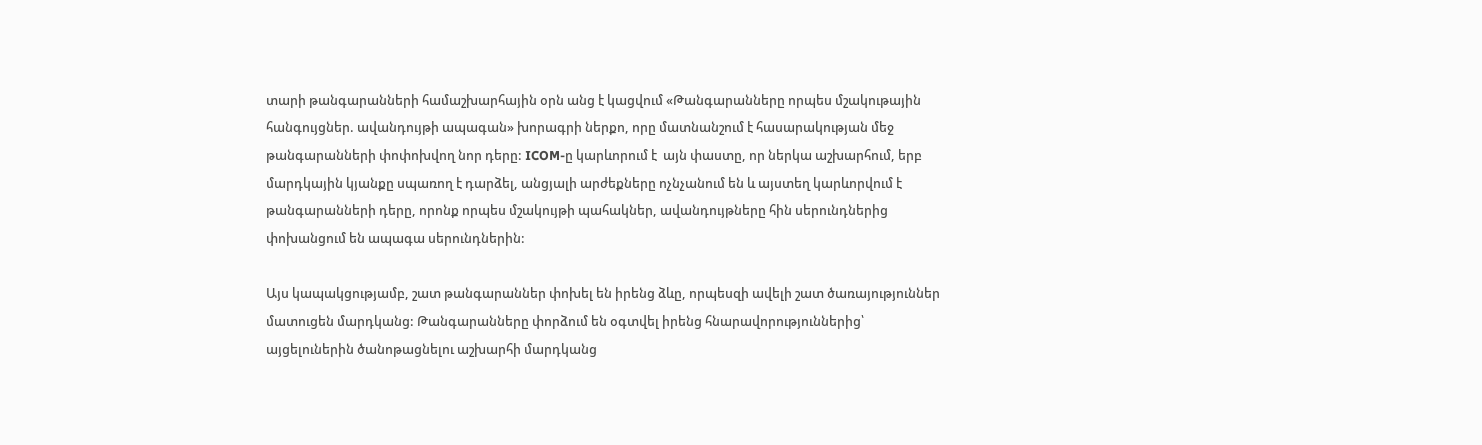տարի թանգարանների համաշխարհային օրն անց է կացվում «Թանգարանները որպես մշակութային հանգույցներ. ավանդույթի ապագան» խորագրի ներքո, որը մատնանշում է հասարակության մեջ թանգարանների փոփոխվող նոր դերը: ICOM-ը կարևորում է  այն փաստը, որ ներկա աշխարհում, երբ մարդկային կյանքը սպառող է դարձել, անցյալի արժեքները ոչնչանում են և այստեղ կարևորվում է թանգարանների դերը, որոնք որպես մշակույթի պահակներ, ավանդույթները հին սերունդներից փոխանցում են ապագա սերունդներին:

Այս կապակցությամբ, շատ թանգարաններ փոխել են իրենց ձևը, որպեսզի ավելի շատ ծառայություններ մատուցեն մարդկանց: Թանգարանները փորձում են օգտվել իրենց հնարավորություններից՝ այցելուներին ծանոթացնելու աշխարհի մարդկանց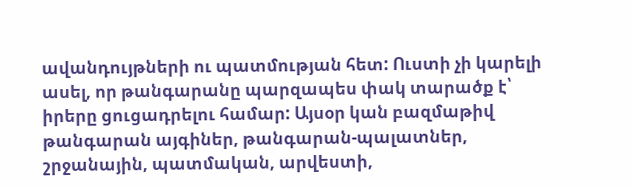ավանդույթների ու պատմության հետ: Ուստի չի կարելի ասել, որ թանգարանը պարզապես փակ տարածք է՝ իրերը ցուցադրելու համար: Այսօր կան բազմաթիվ թանգարան այգիներ, թանգարան-պալատներ, շրջանային, պատմական, արվեստի,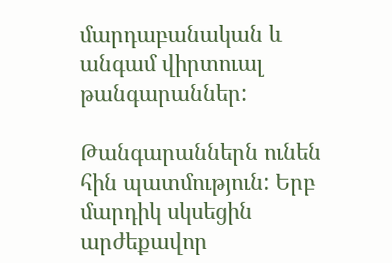մարդաբանական և անգամ վիրտուալ թանգարաններ:

Թանգարաններն ունեն հին պատմություն: Երբ մարդիկ սկսեցին արժեքավոր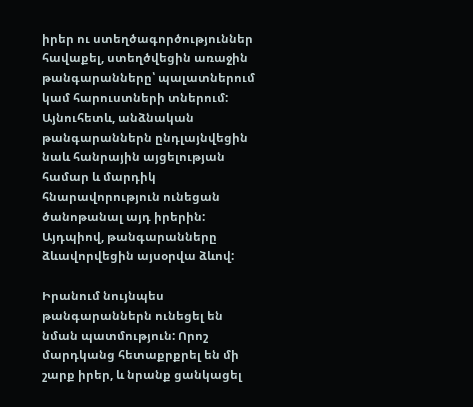իրեր ու ստեղծագործություններ հավաքել, ստեղծվեցին առաջին թանգարանները՝ պալատներում կամ հարուստների տներում: Այնուհետև, անձնական թանգարաններն ընդլայնվեցին նաև հանրային այցելության համար և մարդիկ հնարավորություն ունեցան ծանոթանալ այդ իրերին: Այդպիով, թանգարանները ձևավորվեցին այսօրվա ձևով:

Իրանում նույնպես թանգարաններն ունեցել են նման պատմություն: Որոշ մարդկանց հետաքրքրել են մի շարք իրեր, և նրանք ցանկացել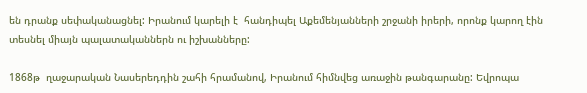են դրանք սեփականացնել: Իրանում կարելի է  հանդիպել Աքեմենյանների շրջանի իրերի, որոնք կարող էին տեսնել միայն պալատականներն ու իշխանները:

1868թ  ղաջարական Նասերեդդին շահի հրամանով, Իրանում հիմնվեց առաջին թանգարանը: Եվրոպա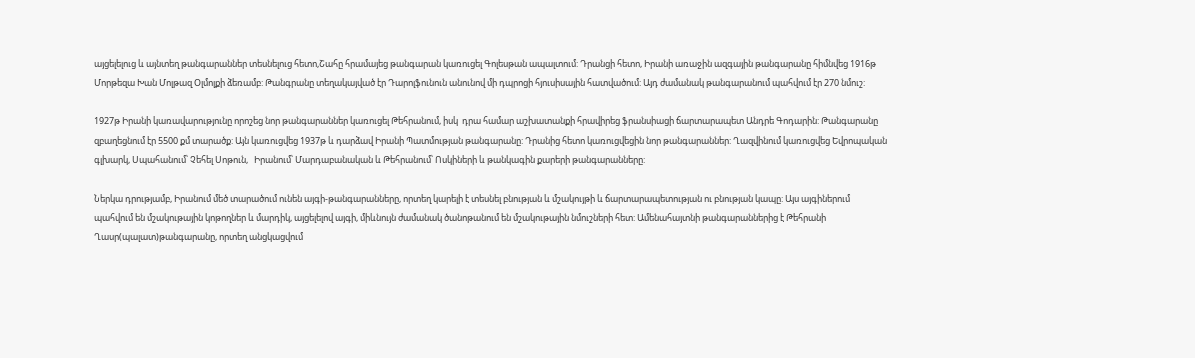այցելելուց և այնտեղ թանգարաններ տեսնելուց հետո,Շահը հրամայեց թանգարան կառուցել Գոլեսթան ապալտում: Դրանցի հետո, Իրանի առաջին ազգային թանգարանը հիմնվեց 1916թ Մորթեզա Խան Մոլթազ Օլմոլքի ձեռամբ: Թանգրանը տեղակայված էր Դարոլֆունուն անունով մի դպրոցի հյուսիսային հատվածում: Այդ ժամանակ թանգարանում պահվում էր 270 նմուշ:

1927թ Իրանի կառավարությունը որոշեց նոր թանգարաններ կառուցել Թեհրանում, իսկ  դրա համար աշխատանքի հրավիրեց ֆրանսիացի ճարտարապետ Անդրե Գոդարին: Թանգարանը զբաղեցնում էր 5500 քմ տարածք: Այն կառուցվեց 1937թ և դարձավ Իրանի Պատմության թանգարանը: Դրանից հետո կառուցվեցին նոր թանգարաններ: Ղազվինում կառուցվեց Եվրոպական գլխարկ, Սպահանում՝ Չեհել Սոթուն,   Իրանում՝ Մարդաբանական և Թեհրանում՝ Ոսկիների և թանկագին քարերի թանգարանները:

Ներկա դրությամբ, Իրանում մեծ տարածում ունեն այգի-թանգարանները, որտեղ կարելի է տեսնել բնության և մշակույթի և ճարտարապետության ու բնության կապը: Այս այգիներում պահվում են մշակութային կոթողներ և մարդիկ, այցելելով այգի, միևնույն ժամանակ ծանոթանում են մշակութային նմուշների հետ: Ամենահայտնի թանգարաններից է Թեհրանի Ղասր(պալատ)թանգարանը, որտեղ անցկացվում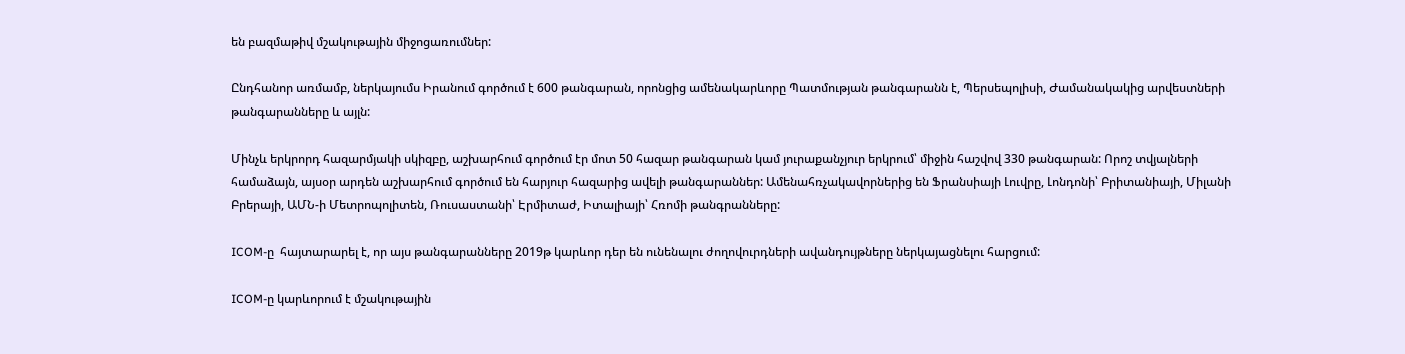են բազմաթիվ մշակութային միջոցառումներ:

Ընդհանոր առմամբ, ներկայումս Իրանում գործում է 600 թանգարան, որոնցից ամենակարևորը Պատմության թանգարանն է, Պերսեպոլիսի, Ժամանակակից արվեստների թանգարանները և այլն:

Մինչև երկրորդ հազարմյակի սկիզբը, աշխարհում գործում էր մոտ 50 հազար թանգարան կամ յուրաքանչյուր երկրում՝ միջին հաշվով 330 թանգարան: Որոշ տվյալների համաձայն, այսօր արդեն աշխարհում գործում են հարյուր հազարից ավելի թանգարաններ: Ամենահռչակավորներից են Ֆրանսիայի Լուվրը, Լոնդոնի՝ Բրիտանիայի, Միլանի Բրերայի, ԱՄՆ-ի Մետրոպոլիտեն, Ռուսաստանի՝ Էրմիտաժ, Իտալիայի՝ Հռոմի թանգրանները:

ICOM-ը  հայտարարել է, որ այս թանգարանները 2019թ կարևոր դեր են ունենալու ժողովուրդների ավանդույթները ներկայացնելու հարցում:

ICOM-ը կարևորում է մշակութային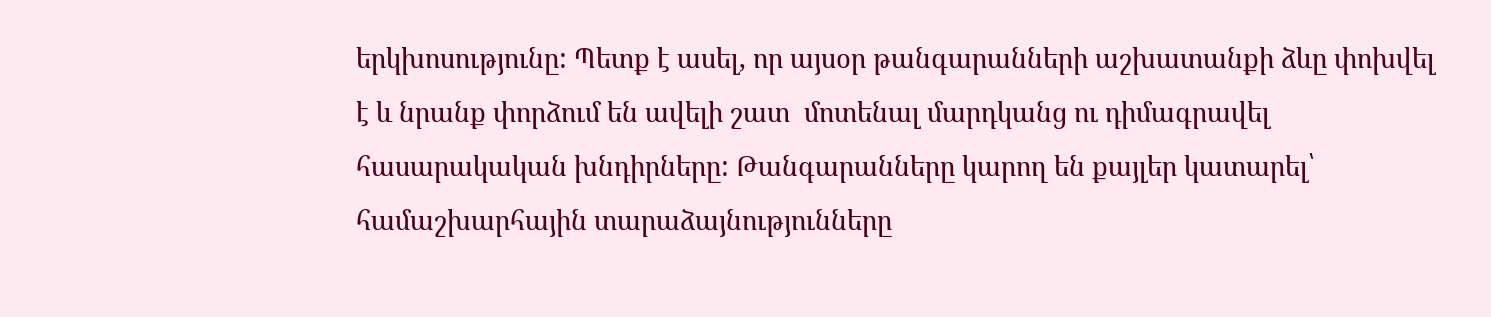երկխոսությունը: Պետք է ասել, որ այսօր թանգարանների աշխատանքի ձևը փոխվել է և նրանք փորձում են ավելի շատ  մոտենալ մարդկանց ու դիմագրավել հասարակական խնդիրները: Թանգարանները կարող են քայլեր կատարել՝ համաշխարհային տարաձայնությունները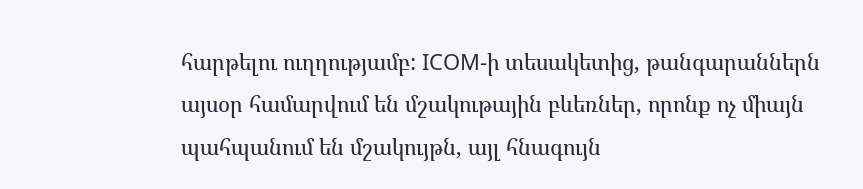հարթելու ուղղությամբ: ICOM-ի տեսակետից, թանգարաններն այսօր համարվում են մշակութային բևեռներ, որոնք ոչ միայն պահպանում են մշակույթն, այլ հնագույն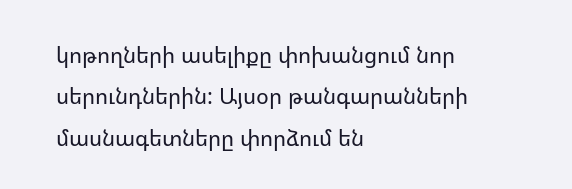կոթողների ասելիքը փոխանցում նոր սերունդներին: Այսօր թանգարանների մասնագետները փորձում են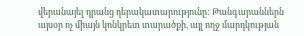վերանայել դրանց դերակատարությունը: Թանգարաններն այսօր ոչ միայն կոնկրետ տարածքի, այլ ողջ մարդկության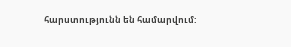հարստությունն են համարվում: